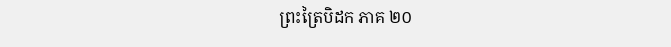ព្រះត្រៃបិដក ភាគ ២០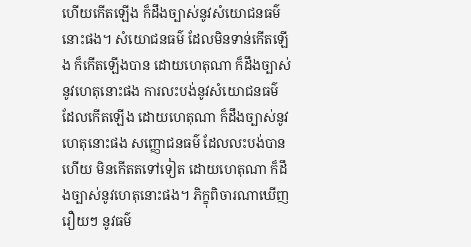ហើយកើតឡើង ក៏ដឹងច្បាស់នូវសំយោជនធម៌នោះផង។ សំយោជនធម៌ ដែលមិនទាន់កើតឡើង ក៏កើតឡើងបាន ដោយហេតុណា ក៏ដឹងច្បាស់នូវហេតុនោះផង ការលះបង់នូវសំយោជនធម៌ ដែលកើតឡើង ដោយហេតុណា ក៏ដឹងច្បាស់នូវហេតុនោះផង សញ្ញោជនធម៌ ដែលលះបង់បានហើយ មិនកើតតទៅទៀត ដោយហេតុណា ក៏ដឹងច្បាស់នូវហេតុនោះផង។ ភិក្ខុពិចារណាឃើញរឿយៗ នូវធម៌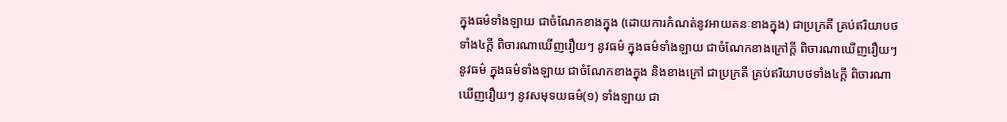ក្នុងធម៌ទាំងឡាយ ជាចំណែកខាងក្នុង (ដោយការកំណត់នូវអាយតនៈខាងក្នុង) ជាប្រក្រតី គ្រប់ឥរិយាបថទាំង៤ក្តី ពិចារណាឃើញរឿយៗ នូវធម៌ ក្នុងធម៌ទាំងឡាយ ជាចំណែកខាងក្រៅក្តី ពិចារណាឃើញរឿយៗ នូវធម៌ ក្នុងធម៌ទាំងឡាយ ជាចំណែកខាងក្នុង និងខាងក្រៅ ជាប្រក្រតី គ្រប់ឥរិយាបថទាំង៤ក្តី ពិចារណាឃើញរឿយៗ នូវសមុទយធម៌(១) ទាំងឡាយ ជា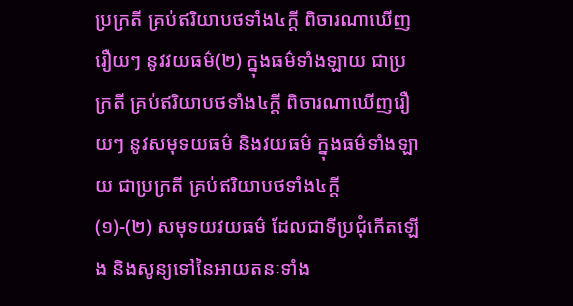ប្រក្រតី គ្រប់ឥរិយាបថទាំង៤ក្តី ពិចារណាឃើញរឿយៗ នូវវយធម៌(២) ក្នុងធម៌ទាំងឡាយ ជាប្រក្រតី គ្រប់ឥរិយាបថទាំង៤ក្តី ពិចារណាឃើញរឿយៗ នូវសមុទយធម៌ និងវយធម៌ ក្នុងធម៌ទាំងឡាយ ជាប្រក្រតី គ្រប់ឥរិយាបថទាំង៤ក្តី
(១)-(២) សមុទយវយធម៌ ដែលជាទីប្រជុំកើតឡើង និងសូន្យទៅនៃអាយតនៈទាំង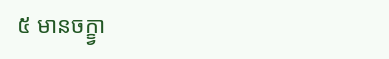៥ មានចក្ខ្វា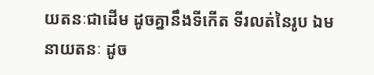យតនៈជាដើម ដូចគ្នានឹងទីកើត ទីរលត់នៃរូប ឯមនាយតនៈ ដូច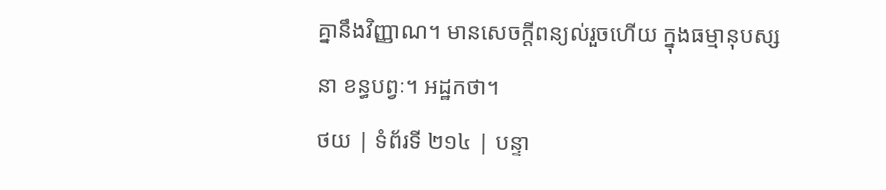គ្នានឹងវិញ្ញាណ។ មានសេចក្តីពន្យល់រួចហើយ ក្នុងធម្មានុបស្សនា ខន្ធបព្វៈ។ អដ្ឋកថា។
ថយ | ទំព័រទី ២១៤ | បន្ទា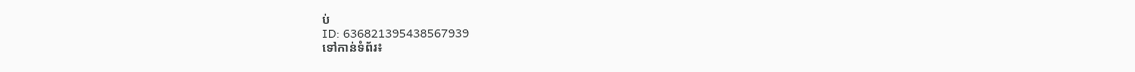ប់
ID: 636821395438567939
ទៅកាន់ទំព័រ៖